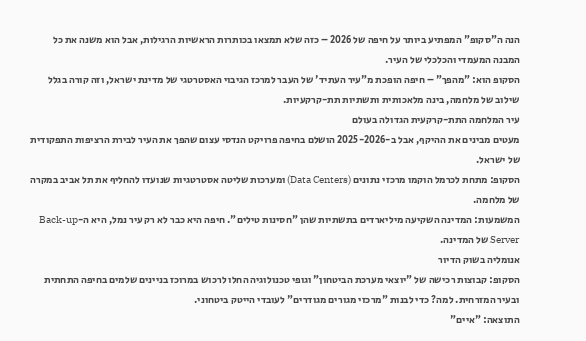הנה ה"סקופ" המפתיע ביותר על חיפה של 2026 – כזה שלא תמצאו בכותרות הראשיות הרגילות, אבל הוא משנה את כל המבנה המעמדי והכלכלי של העיר.
הסקופ הוא: "מהפך" – חיפה הופכת מ"עיר העתיד' של העבר למרכז הגיבוי האסטרטגי של מדינת ישראל, וזה קורה בגלל שילוב של מלחמה, בינה מלאכותית ותשתיות תת-קרקעיות.
עיר המלחמה התת-קרקעית הגדולה בעולם
מעטים מבינים את ההיקף, אבל ב-2025-2026 הושלם בחיפה פרויקט הנדסי עצום שהפך את העיר לבירת הרציפות התפקודית של ישראל.
הסקופ: מתחת לכרמל הוקמו מרכזי נתונים (Data Centers) ומערכות שליטה אסטרטגיות שנועדו להחליף את תל אביב במקרה של מלחמה.
המשמעות: המדינה השקיעה מיליארדים בתשתיות שהן "חסינות טילים". חיפה היא כבר לא רק עיר נמל, היא ה-Back-up Server של המדינה.
אנומליה בשוק הדיור
הסקופ: קבוצות רכישה של "יוצאי מערכת הביטחון" וגופי טכנולוגיה החלו לרכוש במרוכז בניינים שלמים בחיפה התחתית ובעיר המזרחית. למה? כדי לבנות "מרכזי מגורים מגודרים" לעובדי הייטק ביטחוני.
התוצאה: "איים"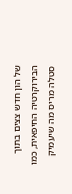של הון חדש צצים בתוך הבירוקרטיה החיפאית, כמו סטלה מריס מה שיעמיק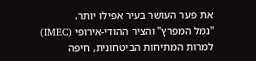את פער העושר בעיר אפילו יותר.
"נמל המפרץ" והציר ההודי-אירופי (IMEC)
למרות המתיחות הביטחונית, חיפה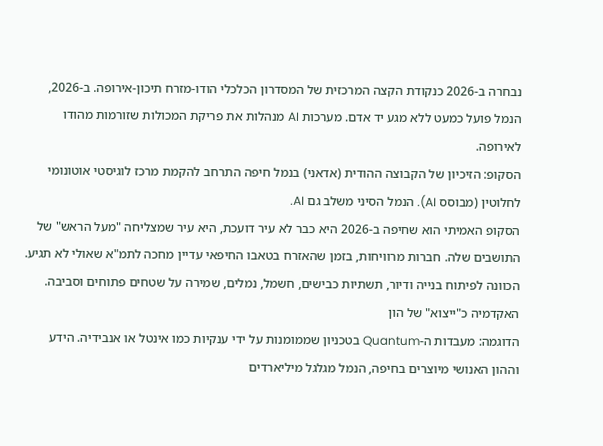נבחרה ב-2026 כנקודת הקצה המרכזית של המסדרון הכלכלי הודו-מזרח תיכון-אירופה. ב-2026, הנמל פועל כמעט ללא מגע יד אדם. מערכות AI מנהלות את פריקת המכולות שזורמות מהודו לאירופה.
הסקופ: הזיכיון של הקבוצה ההודית (אדאני) בנמל חיפה התרחב להקמת מרכז לוגיסטי אוטונומי לחלוטין (מבוסס AI). הנמל הסיני משלב גם AI.
הסקופ האמיתי הוא שחיפה ב-2026 היא כבר לא עיר דועכת, היא עיר שמצליחה "מעל הראש" של התושבים שלה. חברות מרוויחות, בזמן שהאזרח בטאבו החיפאי עדיין מחכה לתמ"א שאולי לא תגיע. הכוונה לפיתוח בנייה ודיור, תשתיות כבישים, חשמל, נמלים, שמירה על שטחים פתוחים וסביבה.
האקדמיה כ"ייצוא" של הון
הדוגמה: מעבדות ה-Quantum בטכניון שממומנות על ידי ענקיות כמו אינטל או אנבידיה. הידע וההון האנושי מיוצרים בחיפה, הנמל מגלגל מיליארדים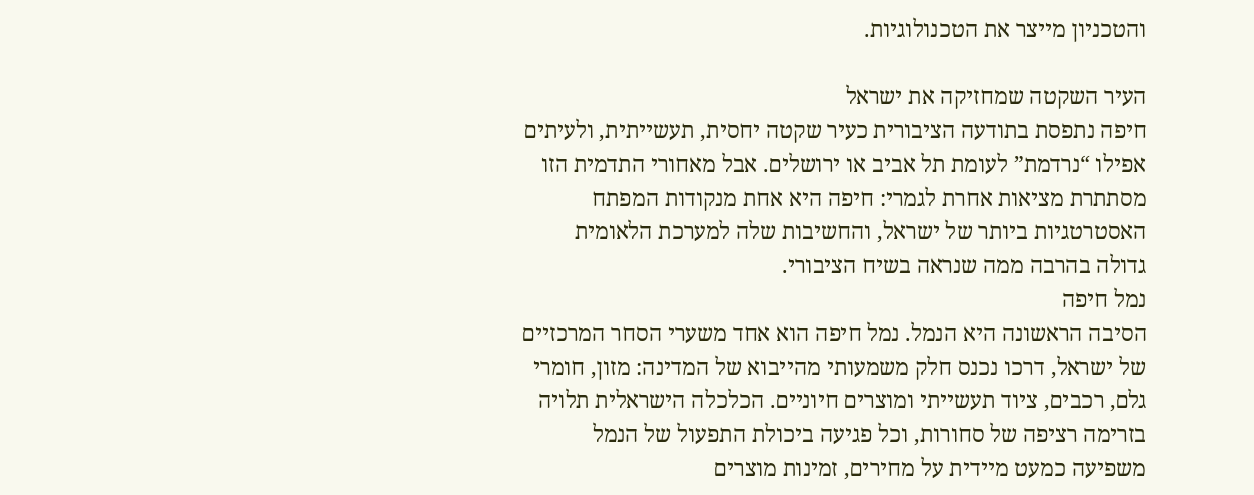והטכניון מייצר את הטכנולוגיות.

העיר השקטה שמחזיקה את ישראל
חיפה נתפסת בתודעה הציבורית כעיר שקטה יחסית, תעשייתית, ולעיתים אפילו “נרדמת” לעומת תל אביב או ירושלים. אבל מאחורי התדמית הזו מסתתרת מציאות אחרת לגמרי: חיפה היא אחת מנקודות המפתח האסטרטגיות ביותר של ישראל, והחשיבות שלה למערכת הלאומית גדולה בהרבה ממה שנראה בשיח הציבורי.
נמל חיפה
הסיבה הראשונה היא הנמל. נמל חיפה הוא אחד משערי הסחר המרכזיים של ישראל, דרכו נכנס חלק משמעותי מהייבוא של המדינה: מזון, חומרי גלם, רכבים, ציוד תעשייתי ומוצרים חיוניים. הכלכלה הישראלית תלויה בזרימה רציפה של סחורות, וכל פגיעה ביכולת התפעול של הנמל משפיעה כמעט מיידית על מחירים, זמינות מוצרים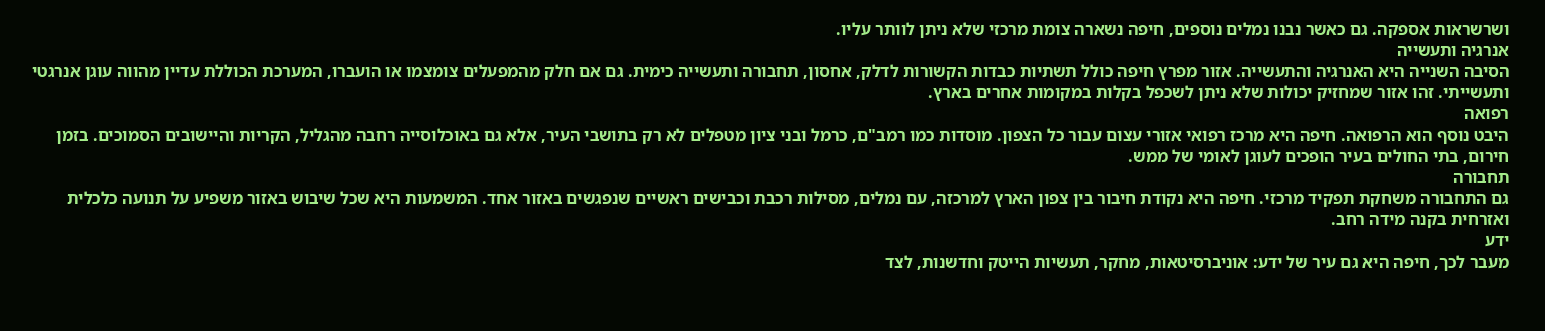ושרשראות אספקה. גם כאשר נבנו נמלים נוספים, חיפה נשארה צומת מרכזי שלא ניתן לוותר עליו.
אנרגיה ותעשייה
הסיבה השנייה היא האנרגיה והתעשייה. אזור מפרץ חיפה כולל תשתיות כבדות הקשורות לדלק, אחסון, תחבורה ותעשייה כימית. גם אם חלק מהמפעלים צומצמו או הועברו, המערכת הכוללת עדיין מהווה עוגן אנרגטי ותעשייתי. זהו אזור שמחזיק יכולות שלא ניתן לשכפל בקלות במקומות אחרים בארץ.
רפואה
היבט נוסף הוא הרפואה. חיפה היא מרכז רפואי אזורי עצום עבור כל הצפון. מוסדות כמו רמב"ם, כרמל ובני ציון מטפלים לא רק בתושבי העיר, אלא גם באוכלוסייה רחבה מהגליל, הקריות והיישובים הסמוכים. בזמן חירום, בתי החולים בעיר הופכים לעוגן לאומי של ממש.
תחבורה
גם התחבורה משחקת תפקיד מרכזי. חיפה היא נקודת חיבור בין צפון הארץ למרכזה, עם נמלים, מסילות רכבת וכבישים ראשיים שנפגשים באזור אחד. המשמעות היא שכל שיבוש באזור משפיע על תנועה כלכלית ואזרחית בקנה מידה רחב.
ידע
מעבר לכך, חיפה היא גם עיר של ידע: אוניברסיטאות, מחקר, תעשיות הייטק וחדשנות, לצד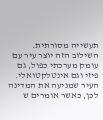תעשייה מסורתית. השילוב הזה יוצר עיר עם עומק מערכתי כפול, גם פיזי וגם אינטלקטואלי.
העיר שמניעה את המדינה
לכן, כאשר אומרים ש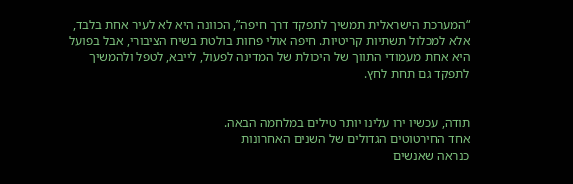“המערכת הישראלית תמשיך לתפקד דרך חיפה”, הכוונה היא לא לעיר אחת בלבד, אלא למכלול תשתיות קריטיות. חיפה אולי פחות בולטת בשיח הציבורי, אבל בפועל היא אחת מעמודי התווך של היכולת של המדינה לפעול, לייבא, לטפל ולהמשיך לתפקד גם תחת לחץ.


תודה, עכשיו ירו עלינו יותר טילים במלחמה הבאה.
אחד החירטוטים הגדולים של השנים האחרונות
כנראה שאנשים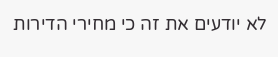לא יודעים את זה כי מחירי הדירות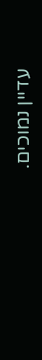עדיין נמוכים.